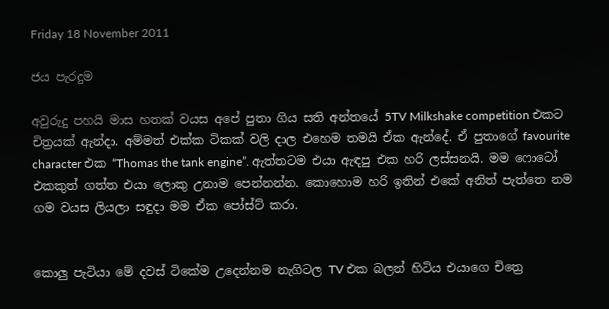Friday 18 November 2011

ජය පැරදුම

අවුරුදු පහයි මාස හතක් වයස අපේ පුතා ගිය සති අන්තයේ 5TV Milkshake competition එකට චිත්‍රයක් ඇන්දා. අම්මත් එක්ක ටිකක් වලි දාල එහෙම තමයි ඒක ඇන්දේ. ඒ පුතාගේ favourite character එක “Thomas the tank engine”. ඇත්තටම එයා ඇඳපු එක හරි ලස්සනයි. මම ෆොටෝ එකකුත් ගත්ත එයා ලොකු උනාම පෙන්නන්න. කොහොම හරි ඉතින් එකේ අනිත් පැත්තෙ නම ගම වයස ලියලා සඳුදා මම ඒක පෝස්ට් කරා.


කොලු පැටියා මේ දවස් ටිකේම උදෙන්නම නැගිටල TV එක බලන් හිටිය එයාගෙ චිත්‍රෙ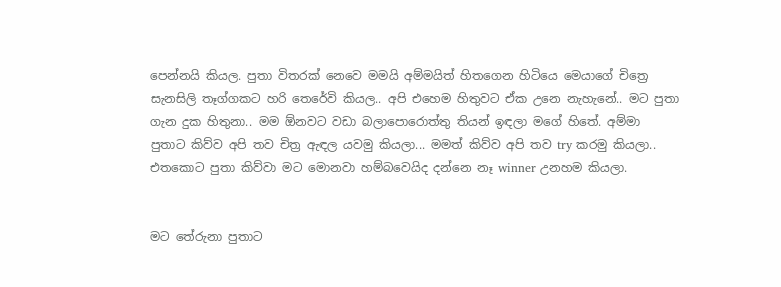පෙන්නයි කියල. පුතා විතරක් නෙවෙ මමයි අම්මයිත් හිතගෙන හිටියෙ මෙයාගේ චිත්‍රෙ සැනසිලි තෑග්ගකට හරි තෙරේවි කියල.. අපි එහෙම හිතුවට ඒක උනෙ නැහැනේ.. මට පුතා ගැන දුක හිතුනා.. මම ඕනවට වඩා බලාපොරොත්තු තියන් ඉඳලා මගේ හිතේ. අම්මා පුතාට කිව්ව අපි තව චිත්‍ර ඇඳල යවමු කියලා... මමත් කිව්ව අපි තව try කරමු කියලා.. එතකොට පුතා කිව්වා මට මොනවා හම්බවෙයිද දන්නෙ නෑ winner උනහම කියලා.


මට තේරුනා පුතාට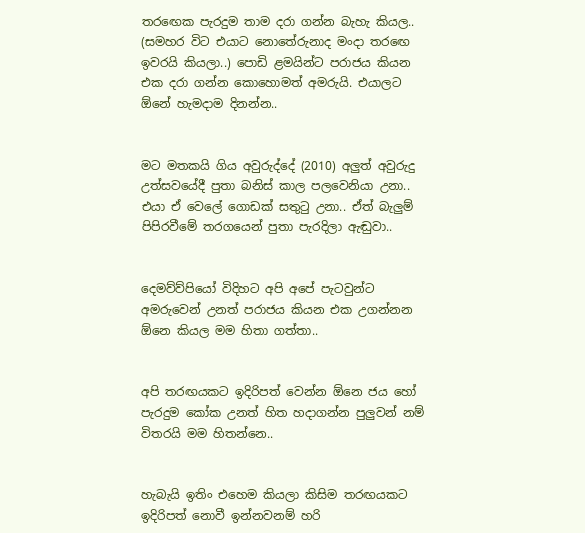තරඟෙක පැරදුම තාම දරා ගන්න බැහැ කියල.. (සමහර විට එයාට නොතේරුනාද මංදා තරඟෙ ඉවරයි කියලා..) පොඩි ළමයින්ට පරාජය කියන එක දරා ගන්න කොහොමත් අමරුයි. එයාලට ඕනේ හැමදාම දිනන්න..


මට මතකයි ගිය අවුරුද්දේ (2010) අලුත් අවුරුදු උත්සවයේදී පුතා බනිස් කාල පලවෙනියා උනා.. එයා ඒ වෙලේ ගොඩක් සතුටු උනා.. ඒත් බැලුම් පිපිරවීමේ තරගයෙන් පුතා පැරදිලා ඇඬුවා..


දෙමව්ව්පියෝ විදිහට අපි අපේ පැටවුන්ට අමරුවෙන් උනත් පරාජය කියන එක උගන්නන ඕනෙ කියල මම හිතා ගත්තා..


අපි තරඟයකට ඉදිරිපත් වෙන්න ඕනෙ ජය හෝ පැරදුම කෝක උනත් හිත හදාගන්න පුලුවන් නම් විතරයි මම හිතන්නෙ..


හැබැයි ඉතිං එහෙම කියලා කිසිම තරඟයකට ඉදිරිපත් නොවී ඉන්නවනම් හරි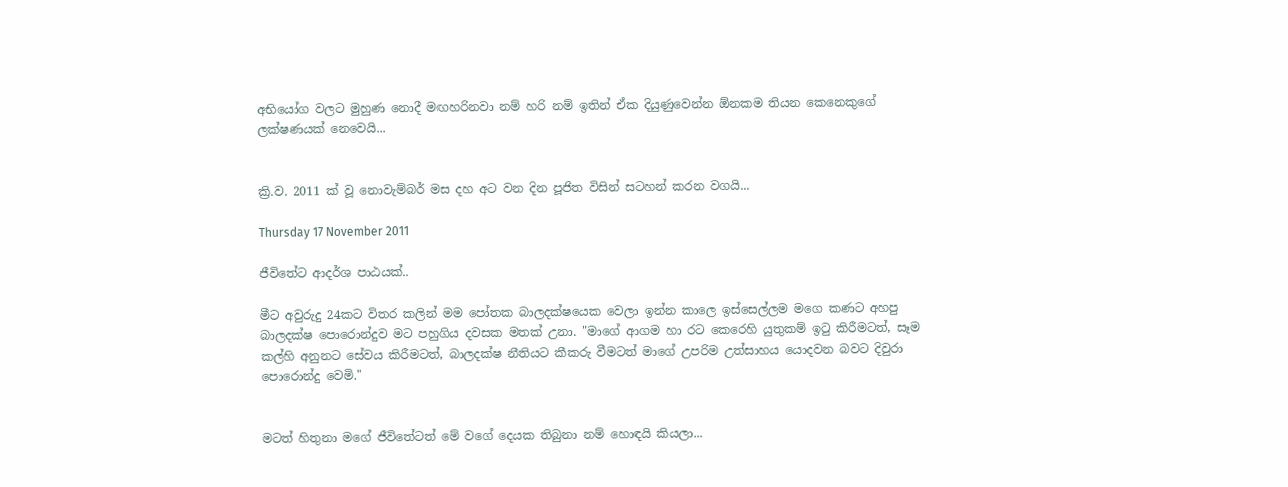අභියෝග වලට මුහුණ නොදී මඟහරිනවා නම් හරි නම් ඉතින් ඒක දියුණුවෙන්න ඕනකම තියන කෙනෙකුගේ ලක්ෂණයක් නෙවෙයි...


ක්‍රි.ව. 2011 ක් වූ නොවැම්බර් මස දහ අට වන දින පූජිත විසින් සටහන් කරන වගයි...

Thursday 17 November 2011

ජීවිතේට ආදර්ශ පාඨයක්..

මීට අවුරුදු 24කට විතර කලින් මම පෝතක බාලදක්ෂයෙක වෙලා ඉන්න කාලෙ ඉස්සෙල්ලම මගෙ කණට අහපු බාලදක්ෂ පොරොන්දුව මට පහුගිය දවසක මතක් උනා. "මාගේ ආගම හා රට කෙරෙහි යුතුකම් ඉටු කිරීමටත්, සෑම කල්හි අනුනට සේවය කිරීමටත්, බාලදක්ෂ නීතියට කීකරු වීමටත් මාගේ උපරිම උත්සාහය යොදවන බවට දිවුරා පොරොන්දු වෙමි."


මටත් හිතුනා මගේ ජීවිතේටත් මේ වගේ දෙයක තිබුනා නම් හොඳයි කියලා...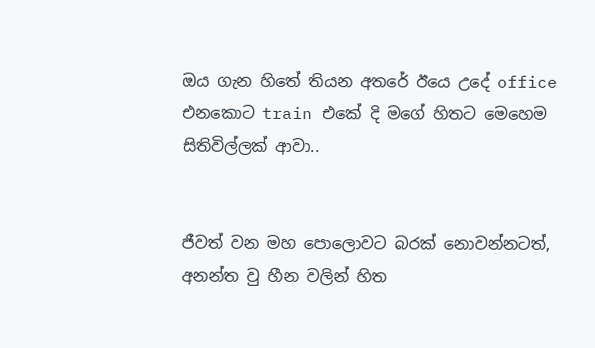ඔය ගැන හිතේ තියන අතරේ ඊයෙ උදේ office එනකොට train එකේ දි මගේ හිතට මෙහෙම සිතිවිල්ලක් ආවා..


ජීවත් වන මහ පොලොවට බරක් නොවන්නටත්,
අනන්ත වු හීන වලින් හිත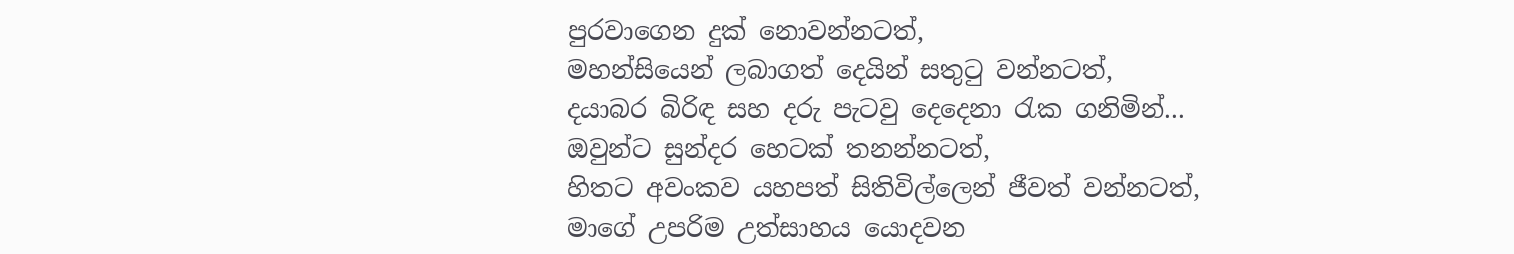පුරවාගෙන දුක් නොවන්නටත්,
මහන්සියෙන් ලබාගත් දෙයින් සතුටු වන්නටත්,
දයාබර බිරිඳ සහ දරු පැටවු දෙදෙනා රැක ගනිමින්...
ඔවුන්ට සුන්දර හෙටක් තනන්නටත්,
හිතට අවංකව යහපත් සිතිවිල්ලෙන් ජීවත් වන්නටත්,
මාගේ උපරිම උත්සාහය යොදවන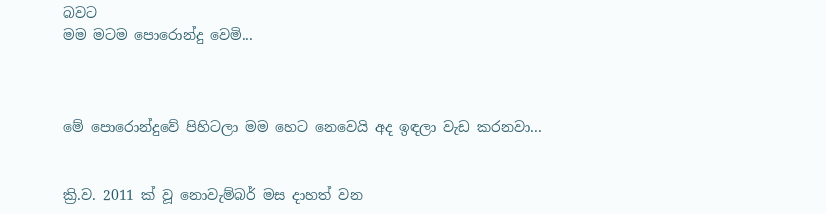බවට
මම මටම පොරොන්දු වෙමි...



මේ පොරොන්දුවේ පිහිටලා මම හෙට නෙවෙයි අද ඉඳලා වැඩ කරනවා...


ක්‍රි.ව. 2011 ක් වූ නොවැම්බර් මස දාහත් වන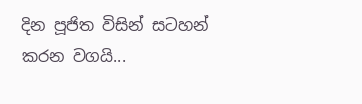දින පූජිත විසින් සටහන් කරන වගයි...